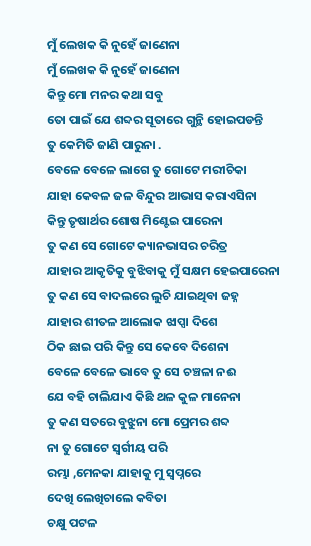ମୁଁ ଲେଖକ କି ନୁହେଁ ଜାଣେନା
ମୁଁ ଲେଖକ କି ନୁହେଁ ଜାଣେନା
କିନ୍ତୁ ମୋ ମନର କଥା ସବୁ
ତୋ ପାଇଁ ଯେ ଶବ୍ଦର ସୂତାରେ ଗୁନ୍ଥି ହୋଇପଡନ୍ତି
ତୁ କେମିତି ଜାଣି ପାରୁନା .
ବେଳେ ବେଳେ ଲାଗେ ତୁ ଗୋଟେ ମରୀଚିକା
ଯାହା କେବଳ ଜଳ ବିନ୍ଦୁର ଆଭାସ କରାଏସିନା
କିନ୍ତୁ ତୃଷାର୍ଥର ଶୋଷ ମିଣ୍ଟେଇ ପାରେନା
ତୁ କଣ ସେ ଗୋଟେ କ୍ୟାନଭାସର ଚରିତ୍ର
ଯାହାର ଆକୃତିକୁ ବୁଝିବାକୁ ମୁଁ ସକ୍ଷମ ହେଇପାରେନା
ତୁ କଣ ସେ ବାଦଲରେ ଲୁଚି ଯାଇଥିବା ଜହ୍ନ
ଯାହାର ଶୀତଳ ଆଲୋକ ଝାପ୍ସା ଦିଶେ
ଠିକ ଛାଇ ପରି କିନ୍ତୁ ସେ କେବେ ଦିଶେନା
ବେଳେ ବେଳେ ଭାବେ ତୁ ସେ ଚଞ୍ଚଳା ନଈ
ଯେ ବହି ଚାଲିଯାଏ କିଛି ଥଳ କୁଳ ମାନେନା
ତୁ କଣ ସତରେ ବୁଝୁନା ମୋ ପ୍ରେମର ଶବ୍ଦ
ନା ତୁ ଗୋଟେ ସ୍ବର୍ଗୀୟ ପରି
ରମ୍ଭା ,ମେନକା ଯାହାକୁ ମୁ ସ୍ବପ୍ନରେ
ଦେଖି ଲେଖିଚାଲେ କବିତା
ଚକ୍ଷୁ ପଟଳ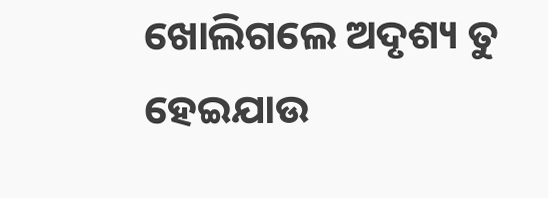ଖୋଲିଗଲେ ଅଦୃଶ୍ୟ ତୁ ହେଇଯାଉ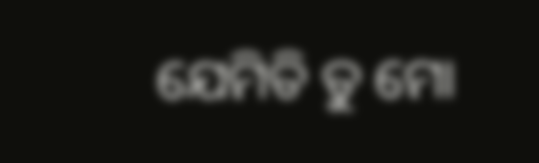ଯେମିତି ତୁ ମୋ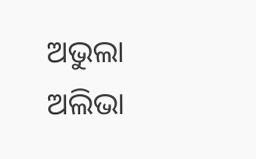ଅଭୁଲା ଅଲିଭା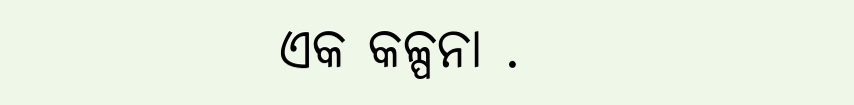ଏକ କଳ୍ପନା .